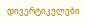დივერტიკულები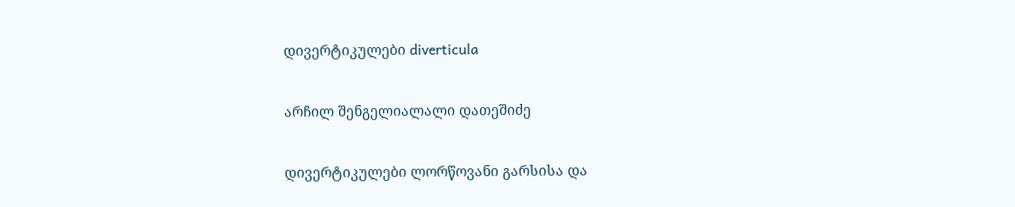დივერტიკულები diverticula

არჩილ შენგელიალალი დათეშიძე

დივერტიკულები ლორწოვანი გარსისა და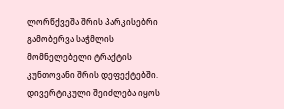ლორწქვეშა შრის პარკისებრი გამობერვა საჭმლის მომნელებელი ტრაქტის კუნთოვანი შრის დეფექტებში. დივერტიკული შეიძლება იყოს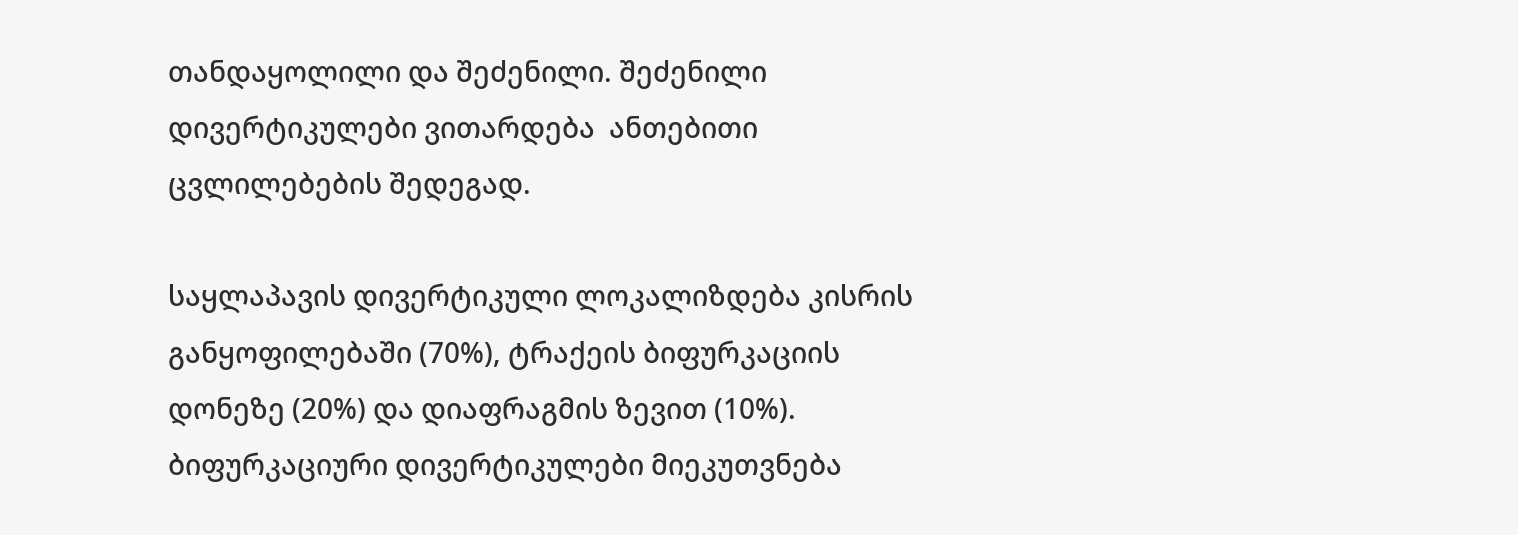თანდაყოლილი და შეძენილი. შეძენილი დივერტიკულები ვითარდება  ანთებითი ცვლილებების შედეგად.

საყლაპავის დივერტიკული ლოკალიზდება კისრის განყოფილებაში (70%), ტრაქეის ბიფურკაციის დონეზე (20%) და დიაფრაგმის ზევით (10%). ბიფურკაციური დივერტიკულები მიეკუთვნება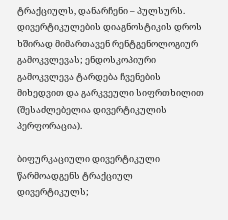ტრაქციულს, დანარჩენი – პულსურს. დივერტიკულების დიაგნოსტიკის დროს ხშირად მიმართავენ რენტგენოლოგიურ გამოკვლევას; ენდოსკოპიური გამოკვლევა ტარდება ჩვენების მიხედვით და გარკვეული სიფრთხილით (შესაძლებელია დივერტიკულის პერფორაცია).

ბიფურკაციული დივერტიკული წარმოადგენს ტრაქციულ დივერტიკულს;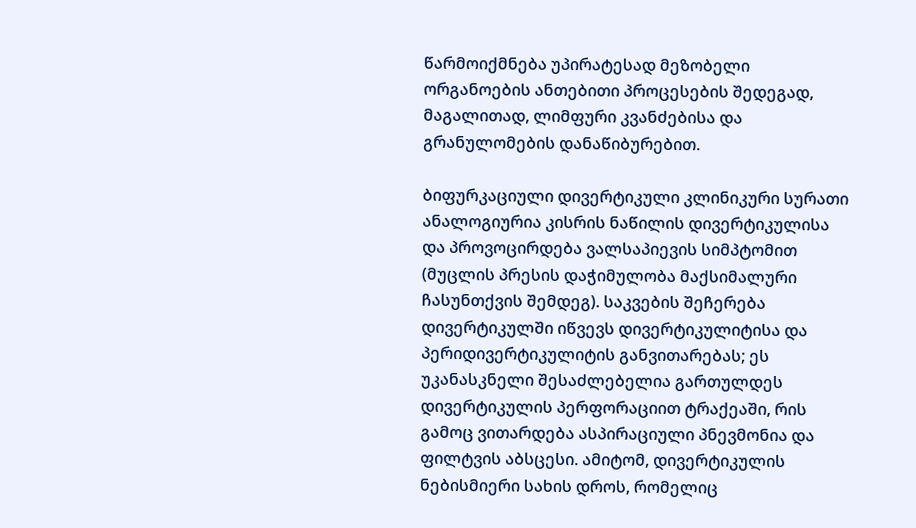წარმოიქმნება უპირატესად მეზობელი ორგანოების ანთებითი პროცესების შედეგად, მაგალითად, ლიმფური კვანძებისა და გრანულომების დანაწიბურებით.

ბიფურკაციული დივერტიკული კლინიკური სურათი ანალოგიურია კისრის ნაწილის დივერტიკულისა და პროვოცირდება ვალსაპიევის სიმპტომით (მუცლის პრესის დაჭიმულობა მაქსიმალური ჩასუნთქვის შემდეგ). საკვების შეჩერება დივერტიკულში იწვევს დივერტიკულიტისა და პერიდივერტიკულიტის განვითარებას; ეს უკანასკნელი შესაძლებელია გართულდეს დივერტიკულის პერფორაციით ტრაქეაში, რის გამოც ვითარდება ასპირაციული პნევმონია და ფილტვის აბსცესი. ამიტომ, დივერტიკულის ნებისმიერი სახის დროს, რომელიც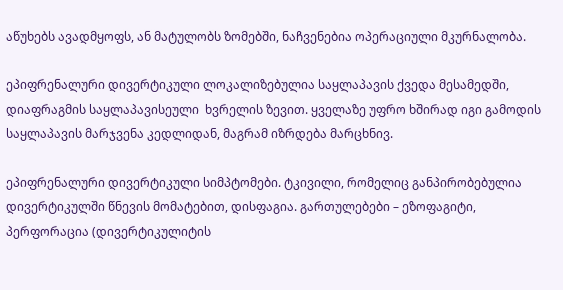აწუხებს ავადმყოფს, ან მატულობს ზომებში, ნაჩვენებია ოპერაციული მკურნალობა.

ეპიფრენალური დივერტიკული ლოკალიზებულია საყლაპავის ქვედა მესამედში, დიაფრაგმის საყლაპავისეული  ხვრელის ზევით. ყველაზე უფრო ხშირად იგი გამოდის საყლაპავის მარჯვენა კედლიდან, მაგრამ იზრდება მარცხნივ.

ეპიფრენალური დივერტიკული სიმპტომები. ტკივილი, რომელიც განპირობებულია დივერტიკულში წნევის მომატებით, დისფაგია. გართულებები – ეზოფაგიტი, პერფორაცია (დივერტიკულიტის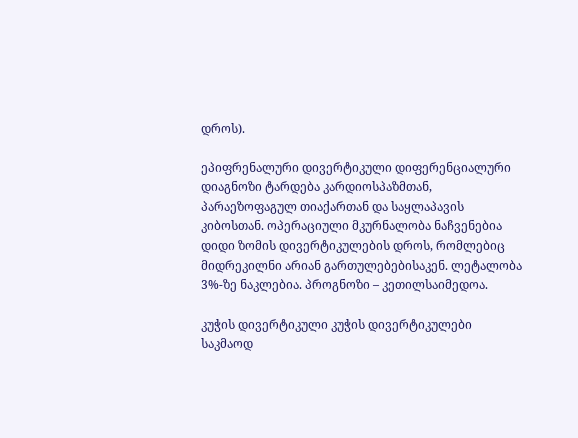დროს).

ეპიფრენალური დივერტიკული დიფერენციალური დიაგნოზი ტარდება კარდიოსპაზმთან, პარაეზოფაგულ თიაქართან და საყლაპავის კიბოსთან. ოპერაციული მკურნალობა ნაჩვენებია დიდი ზომის დივერტიკულების დროს, რომლებიც მიდრეკილნი არიან გართულებებისაკენ. ლეტალობა 3%-ზე ნაკლებია. პროგნოზი – კეთილსაიმედოა.

კუჭის დივერტიკული კუჭის დივერტიკულები საკმაოდ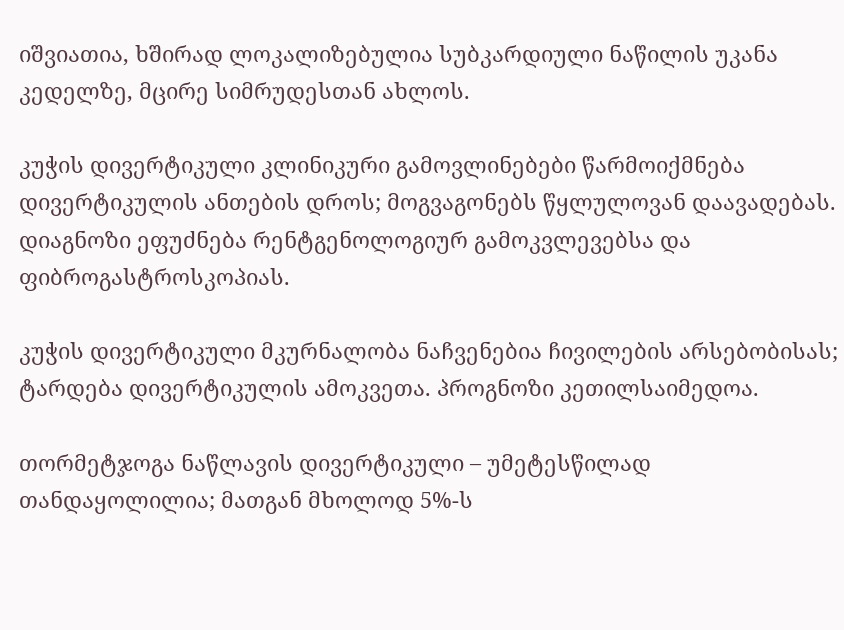იშვიათია, ხშირად ლოკალიზებულია სუბკარდიული ნაწილის უკანა კედელზე, მცირე სიმრუდესთან ახლოს.

კუჭის დივერტიკული კლინიკური გამოვლინებები წარმოიქმნება დივერტიკულის ანთების დროს; მოგვაგონებს წყლულოვან დაავადებას. დიაგნოზი ეფუძნება რენტგენოლოგიურ გამოკვლევებსა და ფიბროგასტროსკოპიას.

კუჭის დივერტიკული მკურნალობა ნაჩვენებია ჩივილების არსებობისას; ტარდება დივერტიკულის ამოკვეთა. პროგნოზი კეთილსაიმედოა.

თორმეტჯოგა ნაწლავის დივერტიკული – უმეტესწილად თანდაყოლილია; მათგან მხოლოდ 5%-ს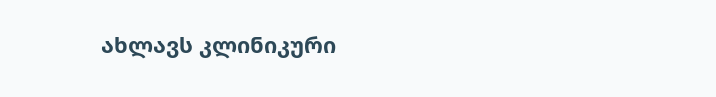ახლავს კლინიკური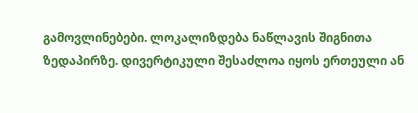გამოვლინებები. ლოკალიზდება ნაწლავის შიგნითა ზედაპირზე. დივერტიკული შესაძლოა იყოს ერთეული ან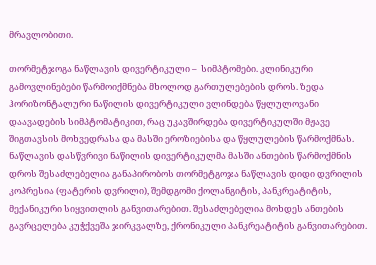მრავლობითი.

თორმეტჯოგა ნაწლავის დივერტიკული –  სიმპტომები. კლინიკური გამოვლინებები წარმოიქმნება მხოლოდ გართულებების დროს. ზედა ჰორიზონტალური ნაწილის დივერტიკული ვლინდება წყლულოვანი დაავადების სიმპტომატიკით, რაც უკავშირდება დივერტიკულში მჟავე შიგთავსის მოხვედრასა და მასში ეროზიებისა და წყლულების წარმოქმნას. ნაწლავის დასწვრივი ნაწილის დივერტიკულმა მასში ანთების წარმოქმნის დროს შესაძლებელია განაპირობოს თორმეტგოჯა ნაწლავის დიდი დვრილის კოპრესია (ფატერის დვრილი), შემდგომი ქოლანგიტის, პანკრეატიტის, მექანიკური სიყვითლის განვითარებით. შესაძლებელია მოხდეს ანთების გავრცელება კუჭქვეშა ჯირკვალზე, ქრონიკული პანკრეატიტის განვითარებით.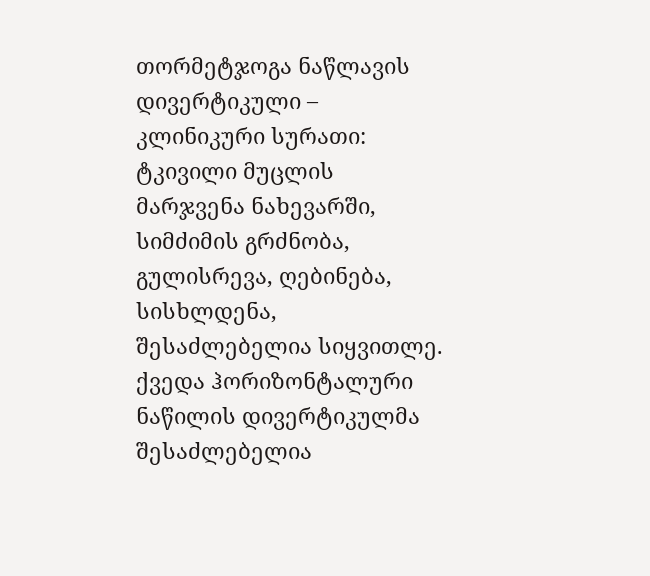თორმეტჯოგა ნაწლავის დივერტიკული –  კლინიკური სურათი: ტკივილი მუცლის მარჯვენა ნახევარში, სიმძიმის გრძნობა, გულისრევა, ღებინება, სისხლდენა, შესაძლებელია სიყვითლე. ქვედა ჰორიზონტალური ნაწილის დივერტიკულმა შესაძლებელია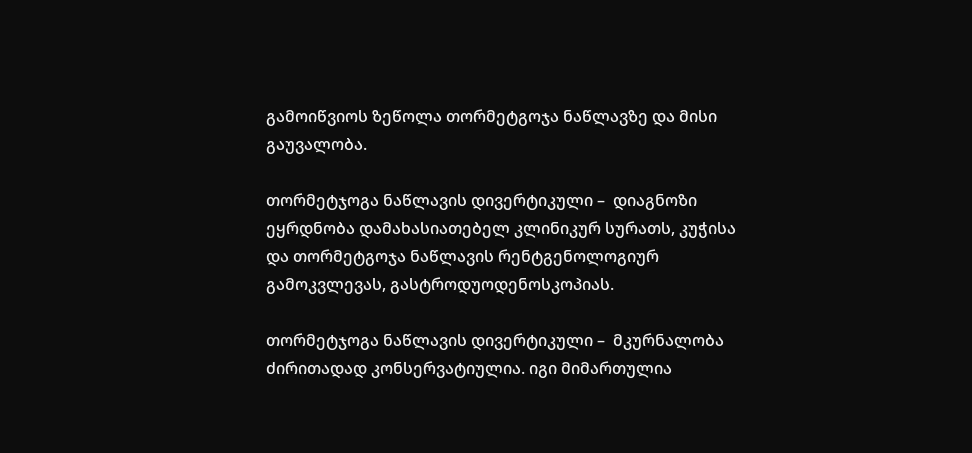გამოიწვიოს ზეწოლა თორმეტგოჯა ნაწლავზე და მისი გაუვალობა.

თორმეტჯოგა ნაწლავის დივერტიკული –  დიაგნოზი ეყრდნობა დამახასიათებელ კლინიკურ სურათს, კუჭისა და თორმეტგოჯა ნაწლავის რენტგენოლოგიურ გამოკვლევას, გასტროდუოდენოსკოპიას.

თორმეტჯოგა ნაწლავის დივერტიკული –  მკურნალობა ძირითადად კონსერვატიულია. იგი მიმართულია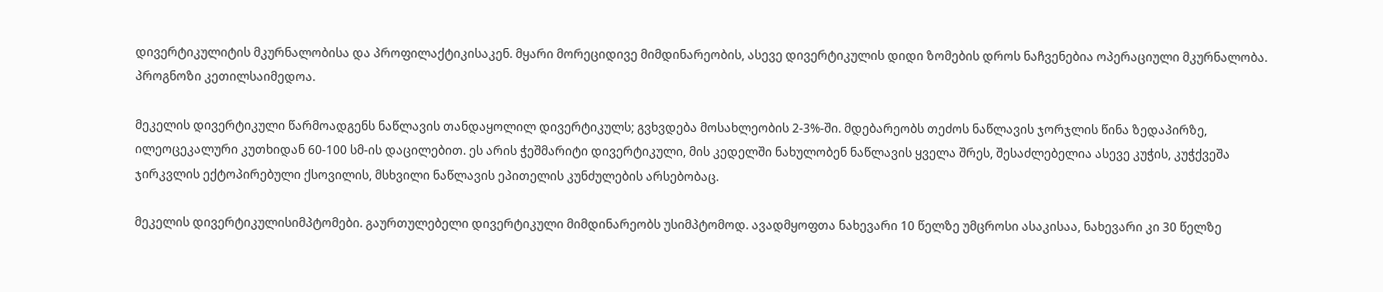დივერტიკულიტის მკურნალობისა და პროფილაქტიკისაკენ. მყარი მორეციდივე მიმდინარეობის, ასევე დივერტიკულის დიდი ზომების დროს ნაჩვენებია ოპერაციული მკურნალობა. პროგნოზი კეთილსაიმედოა.

მეკელის დივერტიკული წარმოადგენს ნაწლავის თანდაყოლილ დივერტიკულს; გვხვდება მოსახლეობის 2-3%-ში. მდებარეობს თეძოს ნაწლავის ჯორჯლის წინა ზედაპირზე, ილეოცეკალური კუთხიდან 60-100 სმ-ის დაცილებით. ეს არის ჭეშმარიტი დივერტიკული, მის კედელში ნახულობენ ნაწლავის ყველა შრეს, შესაძლებელია ასევე კუჭის, კუჭქვეშა ჯირკვლის ექტოპირებული ქსოვილის, მსხვილი ნაწლავის ეპითელის კუნძულების არსებობაც.

მეკელის დივერტიკულისიმპტომები. გაურთულებელი დივერტიკული მიმდინარეობს უსიმპტომოდ. ავადმყოფთა ნახევარი 10 წელზე უმცროსი ასაკისაა, ნახევარი კი 30 წელზე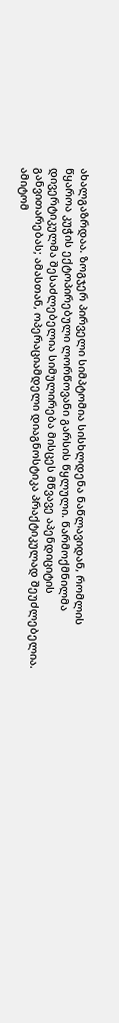ახალგაზრდაა. ზოგჯერ პირველი სიმპტომია სისხლდენა ნაწლავიდან, რომლის წყაროა კუჭის ექტოპირებული ლორწოვანი გარსის წყლული. წარმოქმნილმა დივერტიკულმა შესაძლებელია სიმულირება მისცეს მწვავე აპენდიციტის განვითარებას; ამასთან, ოპერაციამდელი დიაგნოსტიკა პრაქტიკულად შეუძლებელია. ამიტომ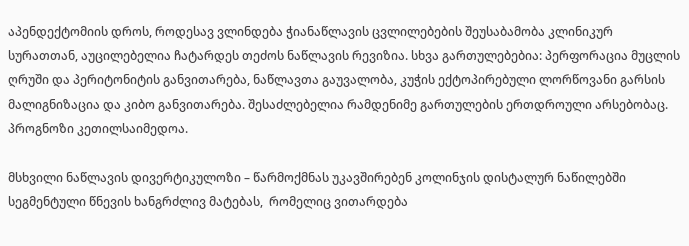აპენდექტომიის დროს, როდესავ ვლინდება ჭიანაწლავის ცვლილებების შეუსაბამობა კლინიკურ სურათთან, აუცილებელია ჩატარდეს თეძოს ნაწლავის რევიზია. სხვა გართულებებია: პერფორაცია მუცლის ღრუში და პერიტონიტის განვითარება, ნაწლავთა გაუვალობა, კუჭის ექტოპირებული ლორწოვანი გარსის მალიგნიზაცია და კიბო განვითარება. შესაძლებელია რამდენიმე გართულების ერთდროული არსებობაც. პროგნოზი კეთილსაიმედოა.

მსხვილი ნაწლავის დივერტიკულოზი – წარმოქმნას უკავშირებენ კოლინჯის დისტალურ ნაწილებში სეგმენტული წნევის ხანგრძლივ მატებას,  რომელიც ვითარდება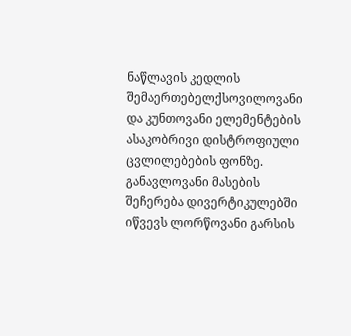ნაწლავის კედლის შემაერთებელქსოვილოვანი და კუნთოვანი ელემენტების ასაკობრივი დისტროფიული ცვლილებების ფონზე. განავლოვანი მასების შეჩერება დივერტიკულებში იწვევს ლორწოვანი გარსის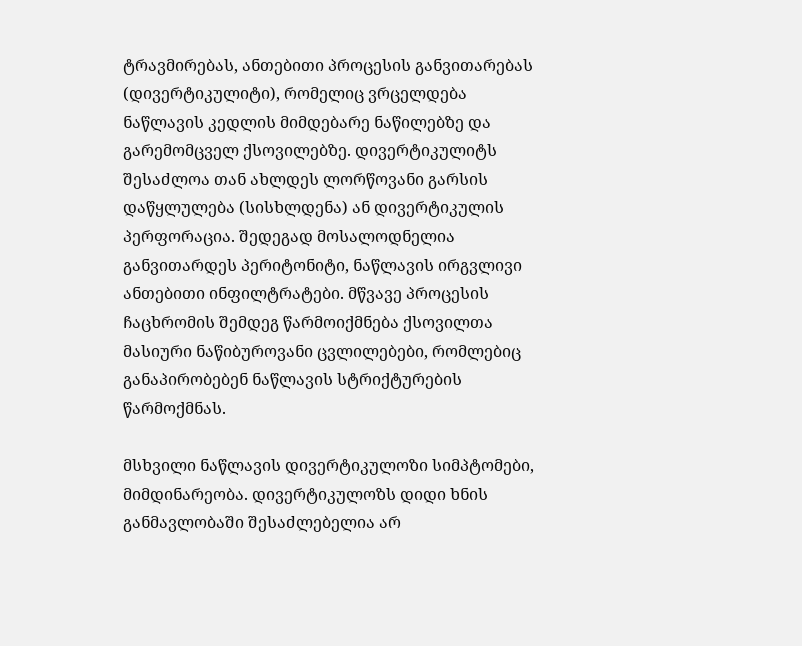ტრავმირებას, ანთებითი პროცესის განვითარებას (დივერტიკულიტი), რომელიც ვრცელდება ნაწლავის კედლის მიმდებარე ნაწილებზე და გარემომცველ ქსოვილებზე. დივერტიკულიტს შესაძლოა თან ახლდეს ლორწოვანი გარსის დაწყლულება (სისხლდენა) ან დივერტიკულის პერფორაცია. შედეგად მოსალოდნელია განვითარდეს პერიტონიტი, ნაწლავის ირგვლივი ანთებითი ინფილტრატები. მწვავე პროცესის ჩაცხრომის შემდეგ წარმოიქმნება ქსოვილთა მასიური ნაწიბუროვანი ცვლილებები, რომლებიც განაპირობებენ ნაწლავის სტრიქტურების წარმოქმნას.

მსხვილი ნაწლავის დივერტიკულოზი სიმპტომები, მიმდინარეობა. დივერტიკულოზს დიდი ხნის განმავლობაში შესაძლებელია არ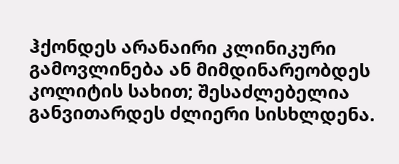ჰქონდეს არანაირი კლინიკური გამოვლინება ან მიმდინარეობდეს კოლიტის სახით; შესაძლებელია განვითარდეს ძლიერი სისხლდენა.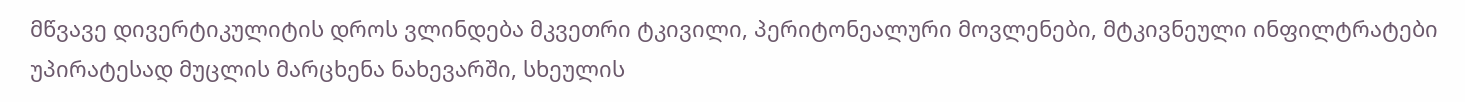მწვავე დივერტიკულიტის დროს ვლინდება მკვეთრი ტკივილი, პერიტონეალური მოვლენები, მტკივნეული ინფილტრატები უპირატესად მუცლის მარცხენა ნახევარში, სხეულის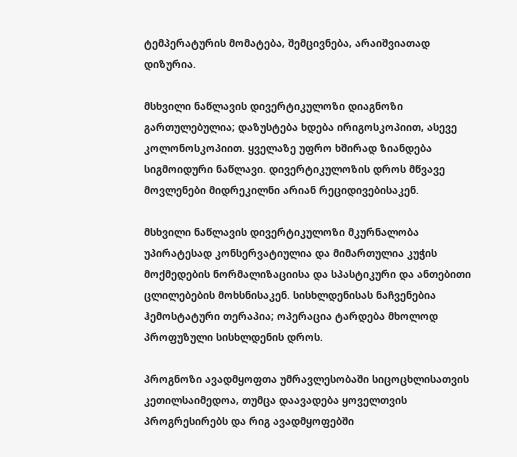ტემპერატურის მომატება, შემცივნება, არაიშვიათად დიზურია.

მსხვილი ნაწლავის დივერტიკულოზი დიაგნოზი გართულებულია; დაზუსტება ხდება ირიგოსკოპიით, ასევე კოლონოსკოპიით. ყველაზე უფრო ხშირად ზიანდება სიგმოიდური ნაწლავი. დივერტიკულოზის დროს მწვავე მოვლენები მიდრეკილნი არიან რეციდივებისაკენ.

მსხვილი ნაწლავის დივერტიკულოზი მკურნალობა უპირატესად კონსერვატიულია და მიმართულია კუჭის მოქმედების ნორმალიზაციისა და სპასტიკური და ანთებითი ცლილებების მოხსნისაკენ. სისხლდენისას ნაჩვენებია ჰემოსტატური თერაპია; ოპერაცია ტარდება მხოლოდ პროფუზული სისხლდენის დროს.

პროგნოზი ავადმყოფთა უმრავლესობაში სიცოცხლისათვის კეთილსაიმედოა, თუმცა დაავადება ყოველთვის პროგრესირებს და რიგ ავადმყოფებში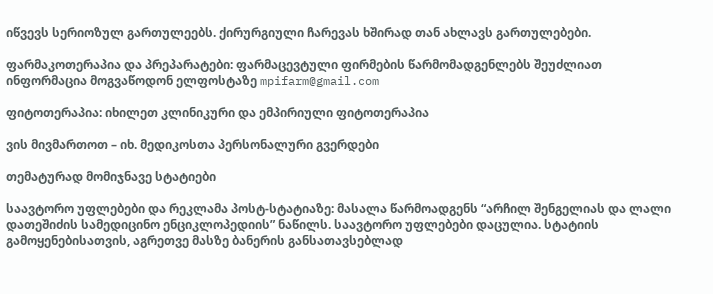იწვევს სერიოზულ გართულეებს. ქირურგიული ჩარევას ხშირად თან ახლავს გართულებები.

ფარმაკოთერაპია და პრეპარატები: ფარმაცევტული ფირმების წარმომადგენლებს შეუძლიათ ინფორმაცია მოგვაწოდონ ელფოსტაზე mpifarm@gmail.com

ფიტოთერაპია: იხილეთ კლინიკური და ემპირიული ფიტოთერაპია

ვის მივმართოთ – იხ. მედიკოსთა პერსონალური გვერდები

თემატურად მომიჯნავე სტატიები

საავტორო უფლებები და რეკლამა პოსტ-სტატიაზე: მასალა წარმოადგენს “არჩილ შენგელიას და ლალი დათეშიძის სამედიცინო ენციკლოპედიის” ნაწილს. საავტორო უფლებები დაცულია. სტატიის გამოყენებისათვის, აგრეთვე მასზე ბანერის განსათავსებლად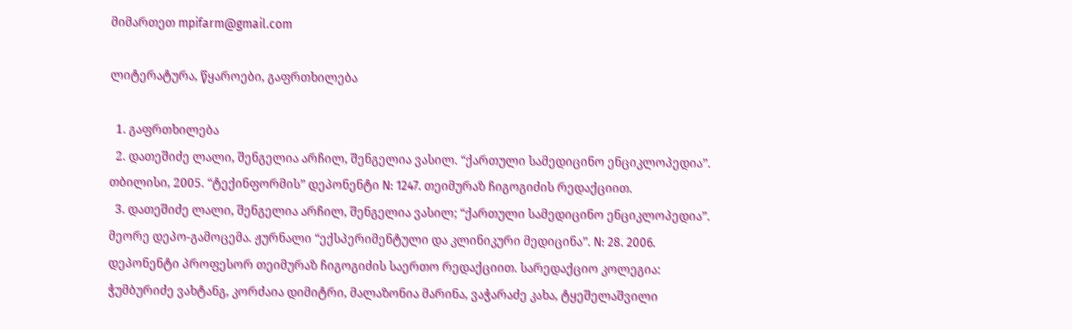მიმართეთ mpifarm@gmail.com

ლიტერატურა, წყაროები, გაფრთხილება

  1. გაფრთხილება
  2. დათეშიძე ლალი, შენგელია არჩილ, შენგელია ვასილ. “ქართული სამედიცინო ენციკლოპედია”. თბილისი, 2005. “ტექინფორმის” დეპონენტი N: 1247. თეიმურაზ ჩიგოგიძის რედაქციით.
  3. დათეშიძე ლალი, შენგელია არჩილ, შენგელია ვასილ; “ქართული სამედიცინო ენციკლოპედია”. მეორე დეპო-გამოცემა. ჟურნალი “ექსპერიმენტული და კლინიკური მედიცინა”. N: 28. 2006. დეპონენტი პროფესორ თეიმურაზ ჩიგოგიძის საერთო რედაქციით. სარედაქციო კოლეგია: ჭუმბურიძე ვახტანგ, კორძაია დიმიტრი, მალაზონია მარინა, ვაჭარაძე კახა, ტყეშელაშვილი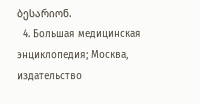ბესარიონ.
  4. Большая медицинская энциклопедия; Москва, издательство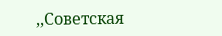,,Советская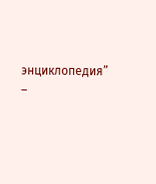энциклопедия” –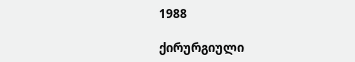1988

ქირურგიული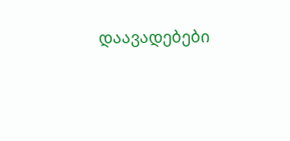დაავადებები